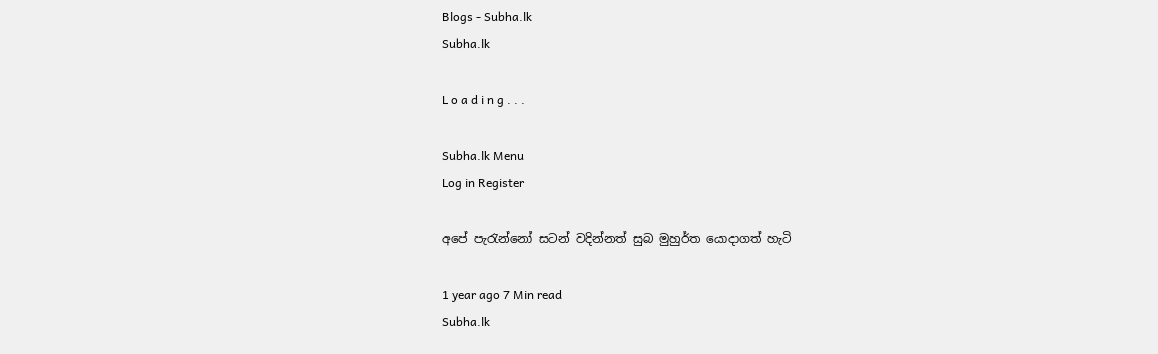Blogs - Subha.lk
Subha.lk

L o a d i n g . . .

Subha.lk Menu
Log in Register

අපේ පැරැන්නෝ සටන් වදින්නත් සුබ මුහුර්ත යොදාගත් හැටි

1 year ago 7 Min read
Subha.lk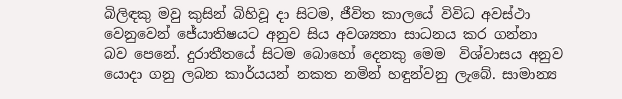බිලිඳකු මවු කුසින් බිහිවූ දා සිටම, ජීවිත කාලයේ විවිධ අවස්ථා වෙනුවෙන් ජේ‍යාතිෂයට අනුව සිය අවශ්‍යතා සාධනය කර ගන්නා බව පෙනේ. දුරාතීතයේ සිටම බොහෝ දෙනකු මෙම  විශ්වාසය අනුව යොදා ගනු ලබන කාර්යයන් නකත නමින් හඳුන්වනු ලැබේ. සාමාන්‍ය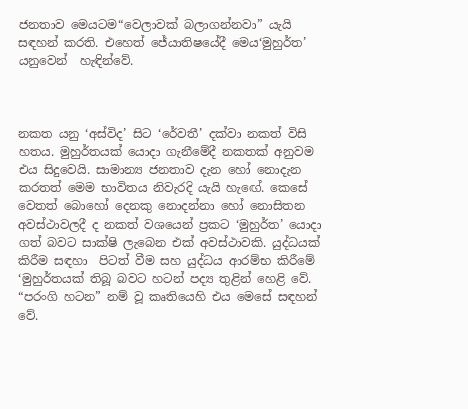ජනතාව මෙයටම“වෙලාවක් බලාගන්නවා” යැයි සඳහන් කරති. එහෙත් ජේ‍යාතිෂයේදී මෙය‘මුහුර්ත’  යනුවෙන්  හැඳින්වේ.



නකත යනු ‘අස්විද’ සිට ‘රේවතී’ දක්වා නකත් විසි හතය. මුහුර්තයක් යොදා ගැනීමේදී නකතක් අනුවම එය සිදුවෙයි. සාමාන්‍ය ජනතාව දැන හෝ නොදැන කරතත් මෙම භාවිතය නිවැරදි යැයි හැඟේ. කෙසේ වෙතත් බොහෝ දෙනකු නොදන්නා හෝ නොසිතන අවස්ථාවලදී ද නකත් වශයෙන් ප්‍රකට ‘මුහුර්ත’ යොදා ගත් බවට සාක්ෂි ලැබෙන එක් අවස්ථාවකි. යුද්ධයක් කිරීම සඳහා  පිටත් වීම සහ යුද්ධය ආරම්භ කිරීමේ ‘මුහුර්තයක් තිබූ බවට හටන් පද්‍ය තුළින් හෙළි වේ. “පරංගි හටන” නම් වූ කෘතියෙහි එය මෙසේ සඳහන් වේ.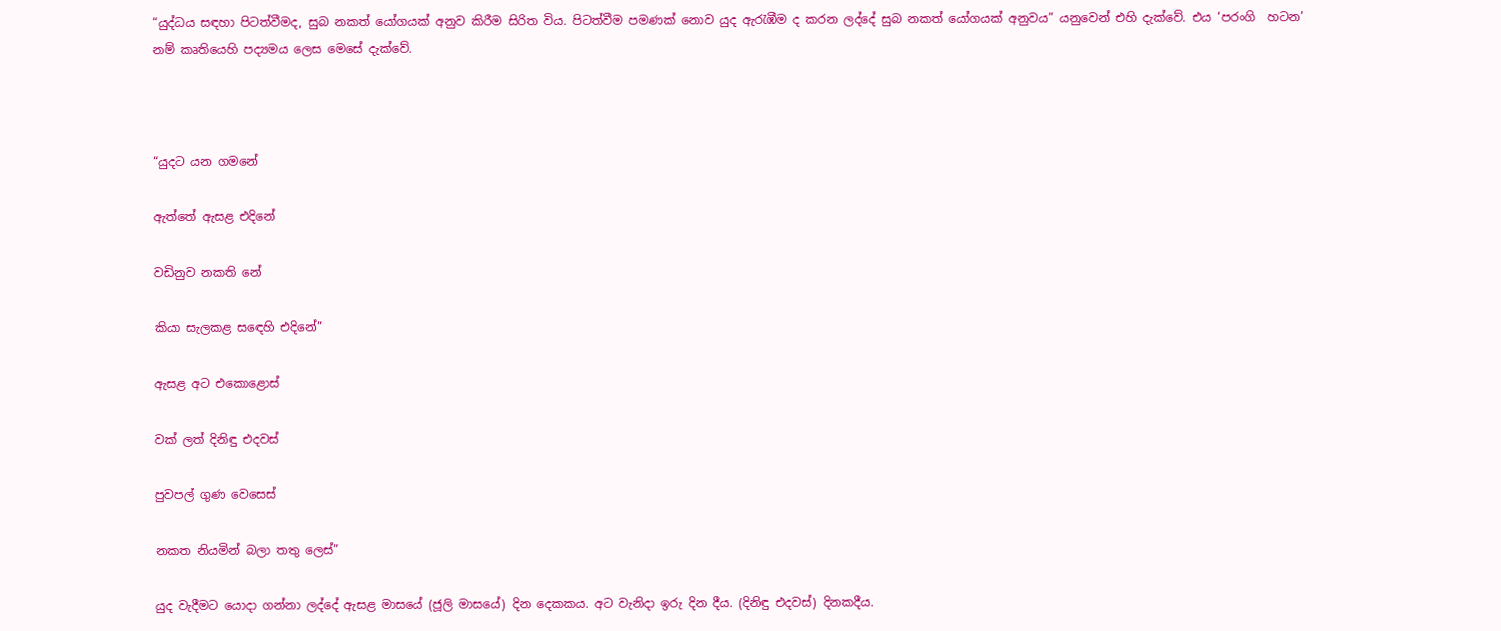“යුද්ධය සඳහා පිටත්වීමද, සුබ නකත් යෝගයක් අනුව කිරීම සිරිත විය. පිටත්වීම පමණක් නොව යුද ඇරැඹීම ද කරන ලද්දේ සුබ නකත් යෝගයක් අනුවය” යනුවෙන් එහි දැක්වේ. එය ‘පරංගි  හටන’ නම් කෘතියෙහි පද්‍යමය ලෙස මෙසේ දැක්වේ.



“යුදට යන ගමනේ

ඇත්තේ ඇසළ එදිනේ

වඩිනුව නකති නේ

කියා සැලකළ සඳෙහි එදිනේ”

ඇසළ අට එකොළොස්

වක් ලත් දිනිඳු එදවස්

පුවපල් ගුණ වෙසෙස්

නකත නියමින් බලා තතු ලෙස්”

යුද වැදීමට යොදා ගන්නා ලද්දේ ඇසළ මාසයේ (ජූලි මාසයේ) දින දෙකකය. අට වැනිදා ඉරු දින දීය. (දිනිඳු එදවස්) දිනකදීය.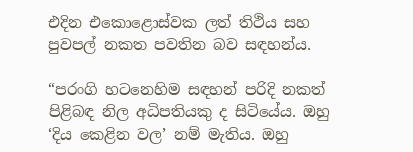එදින එකොළොස්වක ලත් තිථිය සහ පුවපල් නකත පවතින බව සඳහන්ය.

“පරංගි හටනෙහිම සඳහන් පරිදි නකත් පිළිබඳ නිල අධිපතියකු ද සිටියේය. ඔහු ‘දිය කෙළින වල’ නම් මැතිය. ඔහු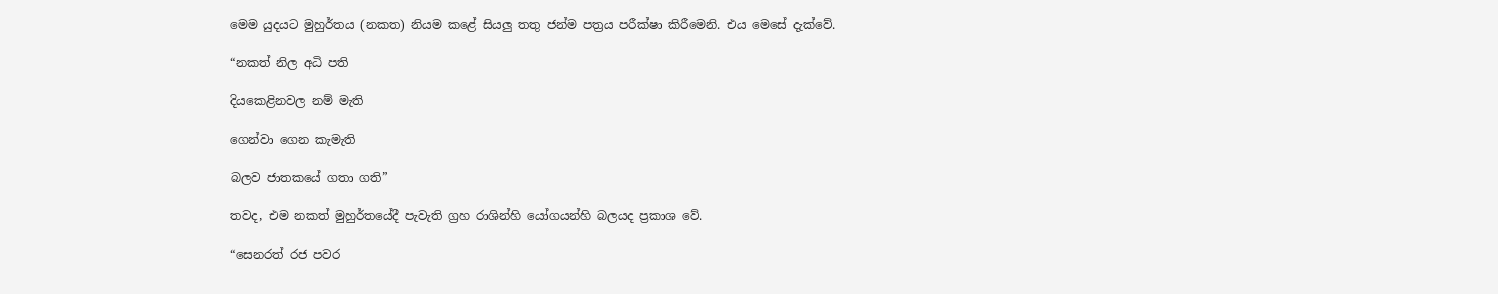මෙම යුදයට මුහුර්තය (නකත) නියම කළේ සියලු තතු ජන්ම පත්‍රය පරීක්ෂා කිරීමෙනි. එය මෙසේ දැක්වේ.

“නකත් නිල අධි පති

දියකෙළිනවල නම් මැති

ගෙන්වා ගෙන කැමැති

බලව ජාතකයේ ගතා ගති”

තවද, එම නකත් මුහුර්තයේදී පැවැති ග්‍රහ රාශින්හි යෝගයන්හි බලයද ප්‍රකාශ වේ.

“සෙනරත් රජ පවර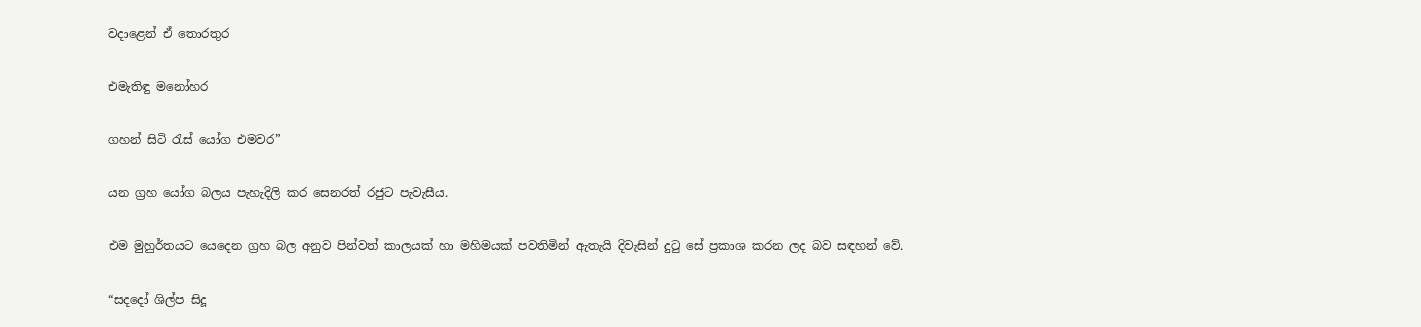වදාළෙන් ඒ තොරතුර

එමැතිඳු මනෝහර

ගහන් සිටි රැස් යෝග එමවර”

යන ග්‍රහ යෝග බලය පැහැදිලි කර සෙනරත් රජුට පැවැසීය.

එම මුහුර්තයට යෙදෙන ග්‍රහ බල අනුව පින්වත් කාලයක් හා මහිමයක් පවතිමින් ඇතැයි දිවැසින් දුටු සේ ප්‍රකාශ කරන ලද බව සඳහන් වේ.

“සදදෝ ශිල්ප සිදූ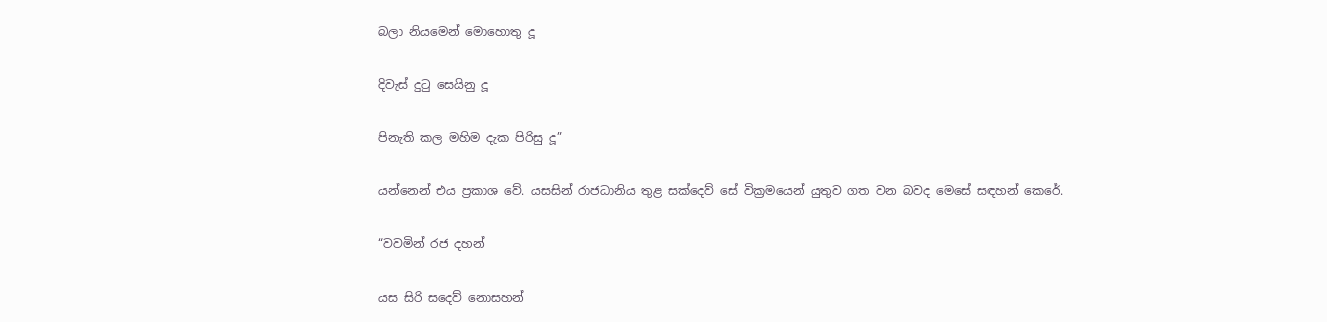බලා නියමෙන් මොහොතු දූ

දිවැස් දුටු සෙයිනු දූ

පිනැති කල මහිම දැක පිරිසු දූ”

යන්නෙන් එය ප්‍රකාශ වේ. යසසින් රාජධානිය තුළ සක්දෙව් සේ වික්‍රමයෙන් යුතුව ගත වන බවද මෙසේ සඳහන් කෙරේ.

“වවමින් රජ දහන්

යස සිරි සදෙව් නොසහන්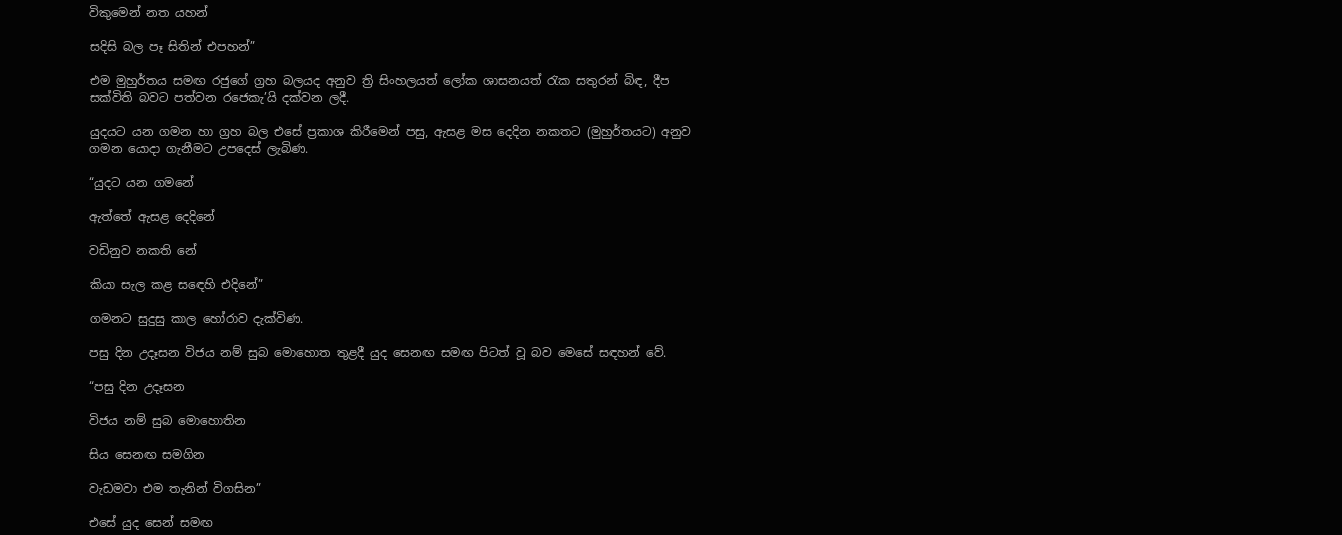විකුමෙන් නත යහන්

සදිසි බල පෑ සිතින් එපහන්”

එම මුහුර්තය සමඟ රජුගේ ග්‍රහ බලයද අනුව ත්‍රි සිංහලයත් ලෝක ශාසනයත් රැක සතුරන් බිඳ, දීප සක්විති බවට පත්වන රජෙකැ’යි දක්වන ලදී.

යුදයට යන ගමන හා ග්‍රහ බල එසේ ප්‍රකාශ කිරීමෙන් පසු, ඇසළ මස දෙදින නකතට (මුහුර්තයට) අනුව ගමන යොදා ගැනීමට උපදෙස් ලැබිණ.

“යුදට යන ගමනේ

ඇත්තේ ඇසළ දෙදිනේ

වඩිනුව නකති නේ

කියා සැල කළ සඳෙහි එදිනේ”

ගමනට සුදුසු කාල හෝරාව දැක්විණ.

පසු දින උදෑසන විජය නම් සුබ මොහොත තුළදී යුද සෙනඟ සමඟ පිටත් වූ බව මෙසේ සඳහන් වේ.

“පසු දින උදෑසන

විජය නම් සුබ මොහොතින

සිය සෙනඟ සමගින

වැඩමවා එම තැනින් විගසින”

එසේ යුද සෙන් සමඟ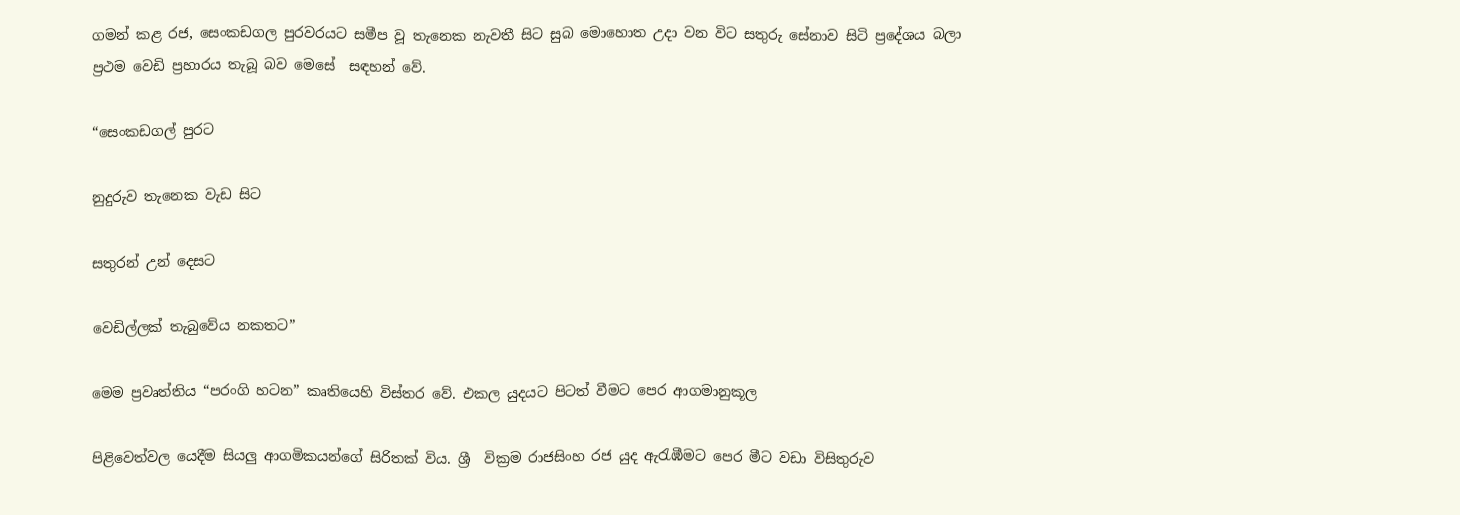ගමන් කළ රජ, සෙංකඩගල පුරවරයට සමීප වූ තැනෙක නැවතී සිට සුබ මොහොත උදා වන විට සතුරු සේනාව සිටි ප්‍රදේශය බලා ප්‍රථම වෙඩි ප්‍රහාරය තැබූ බව මෙසේ  සඳහන් වේ.

“සෙංකඩගල් පුරට

නුදුරුව තැනෙක වැඩ සිට

සතුරන් උන් දෙසට

වෙඩිල්ලක් තැබුවේය නකතට”

මෙම ප්‍රවෘත්තිය “පරංගි හටන” කෘතියෙහි විස්තර වේ. එකල යුදයට පිටත් වීමට පෙර ආගමානුකූල

පිළිවෙත්වල යෙදීම සියලු ආගමිකයන්ගේ සිරිතක් විය. ශ්‍රී  වික්‍රම රාජසිංහ රජ යුද ඇරැඹීමට පෙර මීට වඩා විසිතුරුව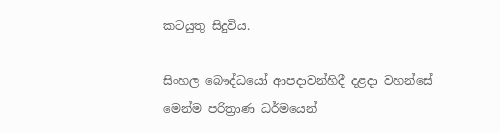කටයුතු සිදුවිය.

සිංහල බෞද්ධයෝ ආපදාවන්හිදී දළදා වහන්සේ මෙන්ම පරිත්‍රාණ ධර්මයෙන්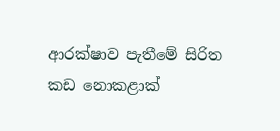ආරක්ෂාව පැතීමේ සිරිත කඩ නොකළාක්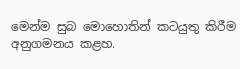මෙන්ම සුබ මොහොතින් කටයුතු කිරීම අනුගමනය කළහ.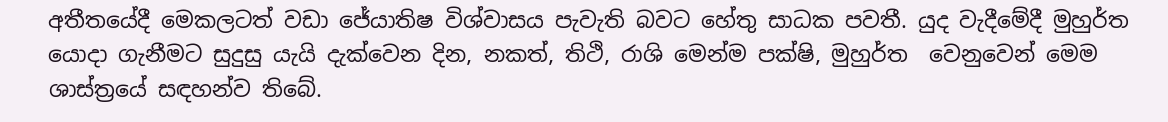අතීතයේදී මෙකලටත් වඩා ජේ‍යාතිෂ විශ්වාසය පැවැති බවට හේතු සාධක පවතී. යුද වැදීමේදී මුහුර්ත යොදා ගැනීමට සුදුසු යැයි දැක්වෙන දින, නකත්, තිථි, රාශි මෙන්ම පක්ෂි, මුහුර්ත  වෙනුවෙන් මෙම ශාස්ත්‍රයේ සඳහන්ව තිබේ.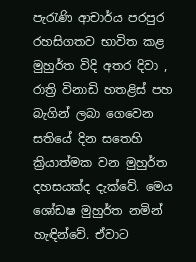පැරැණි ආචාර්ය පරපුර රහසිගතව භාවිත කළ මුහුර්ත විදි අතර දිවා , රාත්‍රි විනාඩි හතළිස් පහ බැගින් ලබා ගෙවෙන සතියේ දින සතෙහි ක්‍රියාත්මක වන මුහුර්ත දහසයක්ද දැක්වේ. මෙය ශෝඩෂ මුහුර්ත නමින් හැඳින්වේ. ඒවාට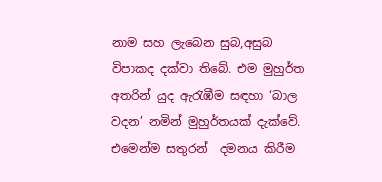නාම සහ ලැබෙන සුබ,අසුබ විපාකද දක්වා තිබේ. එම මුහුර්ත අතරින් යුද ඇරැඹීම සඳහා ‘බාල වදන’ නමින් මුහුර්තයක් දැක්වේ. එමෙන්ම සතුරන්  දමනය කිරීම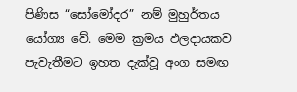පිණිස “සෝමෝදර” නම් මුහුර්තය යෝග්‍ය වේ. මෙම ක්‍රමය ඵලදායකව පැවැතීමට ඉහත දැක්වූ අංග සමඟ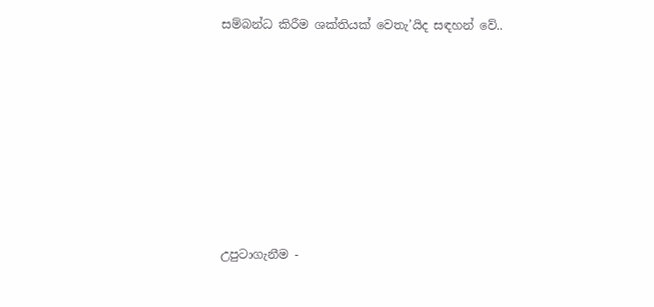සම්බන්ධ කිරීම ශක්තියක් වෙතැ’යිද සඳහන් වේ..









උපුටාගැනීම -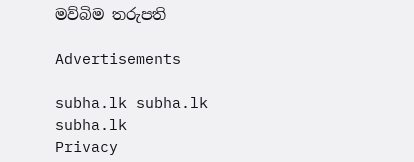මව්බිම තරුපති

Advertisements

subha.lk subha.lk subha.lk
Privacy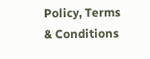Policy, Terms & Conditions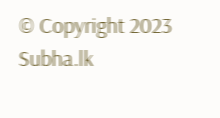© Copyright 2023 Subha.lk